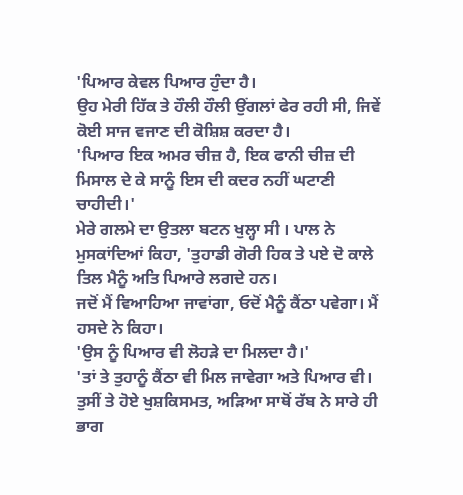'ਪਿਆਰ ਕੇਵਲ ਪਿਆਰ ਹੁੰਦਾ ਹੈ।
ਉਹ ਮੇਰੀ ਹਿੱਕ ਤੇ ਹੌਲੀ ਹੌਲੀ ਉਂਗਲਾਂ ਫੇਰ ਰਹੀ ਸੀ, ਜਿਵੇਂ ਕੋਈ ਸਾਜ ਵਜਾਣ ਦੀ ਕੋਸ਼ਿਸ਼ ਕਰਦਾ ਹੈ।
'ਪਿਆਰ ਇਕ ਅਮਰ ਚੀਜ਼ ਹੈ, ਇਕ ਫਾਨੀ ਚੀਜ਼ ਦੀ ਮਿਸਾਲ ਦੇ ਕੇ ਸਾਨੂੰ ਇਸ ਦੀ ਕਦਰ ਨਹੀਂ ਘਟਾਣੀ ਚਾਹੀਦੀ।'
ਮੇਰੇ ਗਲਮੇ ਦਾ ਉਤਲਾ ਬਟਨ ਖੁਲ੍ਹਾ ਸੀ । ਪਾਲ ਨੇ ਮੁਸਕਾਂਦਿਆਂ ਕਿਹਾ, 'ਤੁਹਾਡੀ ਗੋਰੀ ਹਿਕ ਤੇ ਪਏ ਦੋ ਕਾਲੇ ਤਿਲ ਮੈਨੂੰ ਅਤਿ ਪਿਆਰੇ ਲਗਦੇ ਹਨ।
ਜਦੋਂ ਮੈਂ ਵਿਆਹਿਆ ਜਾਵਾਂਗਾ, ਓਦੋਂ ਮੈਨੂੰ ਕੈਂਠਾ ਪਵੇਗਾ। ਮੈਂ ਹਸਦੇ ਨੇ ਕਿਹਾ।
'ਉਸ ਨੂੰ ਪਿਆਰ ਵੀ ਲੋਹੜੇ ਦਾ ਮਿਲਦਾ ਹੈ।'
'ਤਾਂ ਤੇ ਤੁਹਾਨੂੰ ਕੈਂਠਾ ਵੀ ਮਿਲ ਜਾਵੇਗਾ ਅਤੇ ਪਿਆਰ ਵੀ। ਤੁਸੀਂ ਤੇ ਹੋਏ ਖੁਸ਼ਕਿਸਮਤ, ਅੜਿਆ ਸਾਥੋਂ ਰੱਬ ਨੇ ਸਾਰੇ ਹੀ ਭਾਗ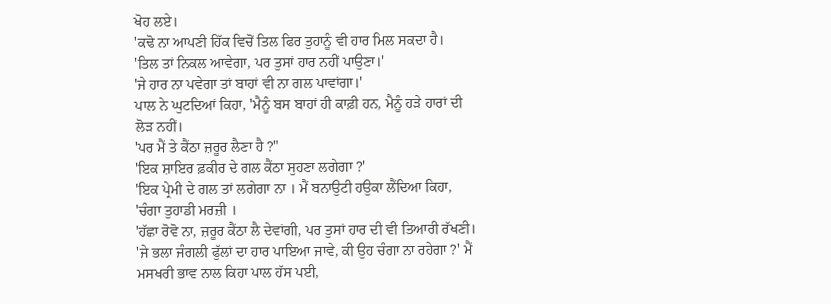ਖੋਹ ਲਏ।
'ਕਢੋ ਨਾ ਆਪਣੀ ਹਿੱਕ ਵਿਚੋਂ ਤਿਲ ਫਿਰ ਤੁਹਾਨੂੰ ਵੀ ਹਾਰ ਮਿਲ ਸਕਦਾ ਹੈ।
'ਤਿਲ ਤਾਂ ਨਿਕਲ ਆਵੇਗਾ, ਪਰ ਤੁਸਾਂ ਹਾਰ ਨਹੀਂ ਪਾਉਣਾ।'
'ਜੇ ਹਾਰ ਨਾ ਪਵੇਗਾ ਤਾਂ ਬਾਹਾਂ ਵੀ ਨਾ ਗਲ ਪਾਵਾਂਗਾ।'
ਪਾਲ ਨੇ ਘੁਟਦਿਆਂ ਕਿਹਾ, 'ਮੈਨੂੰ ਬਸ ਬਾਹਾਂ ਹੀ ਕਾਫ਼ੀ ਹਨ, ਮੈਨੂੰ ਹੜੇ ਹਾਰਾਂ ਦੀ ਲੋੜ ਨਹੀਂ।
'ਪਰ ਮੈਂ ਤੇ ਕੈਂਠਾ ਜ਼ਰੂਰ ਲੈਣਾ ਹੈ ?"
'ਇਕ ਸ਼ਾਇਰ ਫ਼ਕੀਰ ਦੇ ਗਲ ਕੈਂਠਾ ਸੁਹਣਾ ਲਗੇਗਾ ?'
'ਇਕ ਪ੍ਰੇਮੀ ਦੇ ਗਲ ਤਾਂ ਲਗੇਗਾ ਨਾ । ਮੈਂ ਬਨਾਉਟੀ ਹਉਕਾ ਲੈਂਦਿਆ ਕਿਹਾ, 'ਚੰਗਾ ਤੁਹਾਡੀ ਮਰਜ਼ੀ ।
'ਹੱਛਾ ਰੋਵੋ ਨਾ, ਜ਼ਰੂਰ ਕੈਂਠਾ ਲੈ ਦੇਵਾਂਗੀ, ਪਰ ਤੁਸਾਂ ਹਾਰ ਦੀ ਵੀ ਤਿਆਰੀ ਰੱਖਣੀ।
'ਜੇ ਭਲਾ ਜੰਗਲੀ ਫੁੱਲਾਂ ਦਾ ਹਾਰ ਪਾਇਆ ਜਾਵੇ, ਕੀ ਉਹ ਚੰਗਾ ਨਾ ਰਹੇਗਾ ?' ਮੈਂ ਮਸਖਰੀ ਭਾਵ ਨਾਲ ਕਿਹਾ ਪਾਲ ਹੱਸ ਪਈ,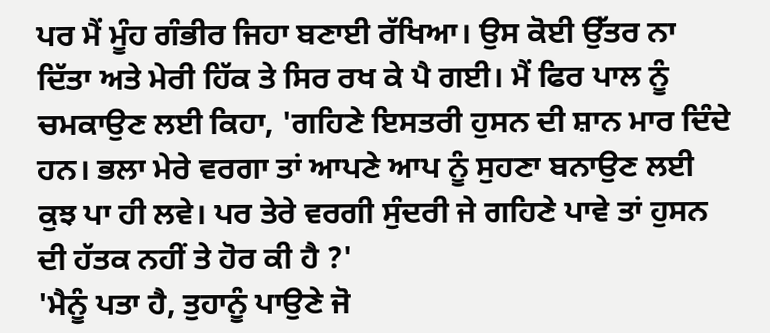ਪਰ ਮੈਂ ਮੂੰਹ ਗੰਭੀਰ ਜਿਹਾ ਬਣਾਈ ਰੱਖਿਆ। ਉਸ ਕੋਈ ਉੱਤਰ ਨਾ ਦਿੱਤਾ ਅਤੇ ਮੇਰੀ ਹਿੱਕ ਤੇ ਸਿਰ ਰਖ ਕੇ ਪੈ ਗਈ। ਮੈਂ ਫਿਰ ਪਾਲ ਨੂੰ ਚਮਕਾਉਣ ਲਈ ਕਿਹਾ, 'ਗਹਿਣੇ ਇਸਤਰੀ ਹੁਸਨ ਦੀ ਸ਼ਾਨ ਮਾਰ ਦਿੰਦੇ ਹਨ। ਭਲਾ ਮੇਰੇ ਵਰਗਾ ਤਾਂ ਆਪਣੇ ਆਪ ਨੂੰ ਸੁਹਣਾ ਬਨਾਉਣ ਲਈ ਕੁਝ ਪਾ ਹੀ ਲਵੇ। ਪਰ ਤੇਰੇ ਵਰਗੀ ਸੁੰਦਰੀ ਜੇ ਗਹਿਣੇ ਪਾਵੇ ਤਾਂ ਹੁਸਨ ਦੀ ਹੱਤਕ ਨਹੀਂ ਤੇ ਹੋਰ ਕੀ ਹੈ ?'
'ਮੈਨੂੰ ਪਤਾ ਹੈ, ਤੁਹਾਨੂੰ ਪਾਉਣੇ ਜੋ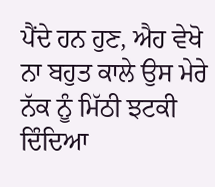ਪੈਂਦੇ ਹਨ ਹੁਣ, ਐਹ ਵੇਖੋ ਨਾ ਬਹੁਤ ਕਾਲੇ ਉਸ ਮੇਰੇ ਨੱਕ ਨੂੰ ਮਿੱਠੀ ਝਟਕੀ ਦਿੰਦਿਆ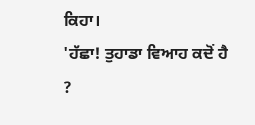ਕਿਹਾ।
'ਹੱਛਾ! ਤੁਹਾਡਾ ਵਿਆਹ ਕਦੋਂ ਹੈ ?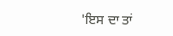'ਇਸ ਦਾ ਤਾਂ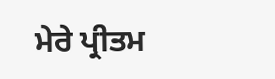ਮੇਰੇ ਪ੍ਰੀਤਮ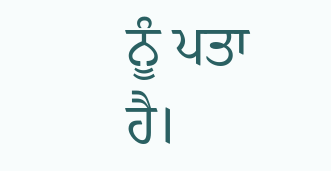ਨੂੰ ਪਤਾ ਹੈ।